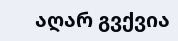აღარ გვქვია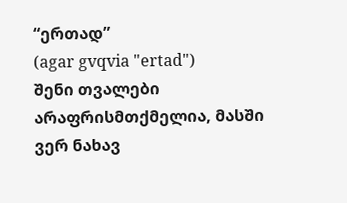“ერთად”
(agar gvqvia "ertad")
შენი თვალები არაფრისმთქმელია, მასში ვერ ნახავ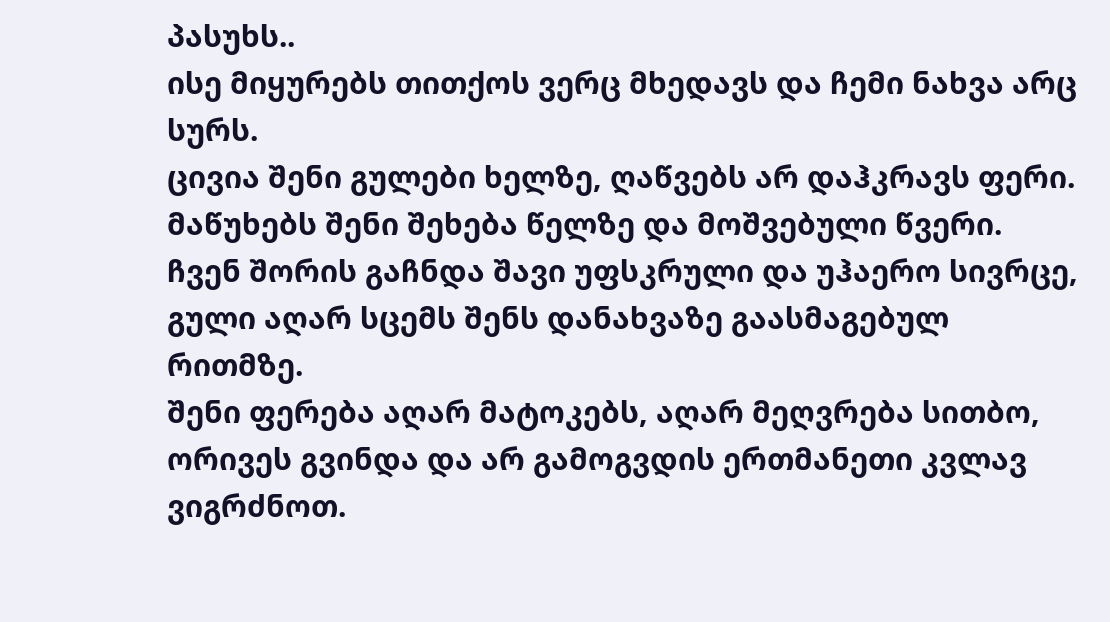პასუხს..
ისე მიყურებს თითქოს ვერც მხედავს და ჩემი ნახვა არც სურს.
ცივია შენი გულები ხელზე, ღაწვებს არ დაჰკრავს ფერი.
მაწუხებს შენი შეხება წელზე და მოშვებული წვერი.
ჩვენ შორის გაჩნდა შავი უფსკრული და უჰაერო სივრცე,
გული აღარ სცემს შენს დანახვაზე გაასმაგებულ რითმზე.
შენი ფერება აღარ მატოკებს, აღარ მეღვრება სითბო,
ორივეს გვინდა და არ გამოგვდის ერთმანეთი კვლავ ვიგრძნოთ.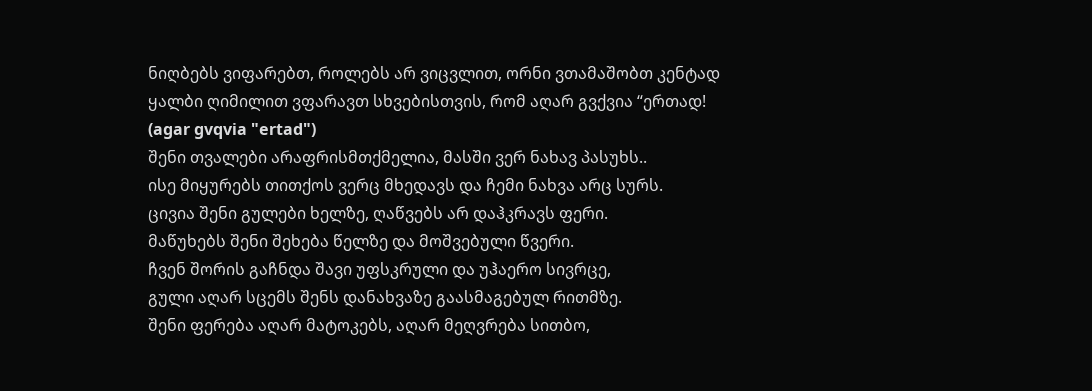ნიღბებს ვიფარებთ, როლებს არ ვიცვლით, ორნი ვთამაშობთ კენტად
ყალბი ღიმილით ვფარავთ სხვებისთვის, რომ აღარ გვქვია “ერთად!
(agar gvqvia "ertad")
შენი თვალები არაფრისმთქმელია, მასში ვერ ნახავ პასუხს..
ისე მიყურებს თითქოს ვერც მხედავს და ჩემი ნახვა არც სურს.
ცივია შენი გულები ხელზე, ღაწვებს არ დაჰკრავს ფერი.
მაწუხებს შენი შეხება წელზე და მოშვებული წვერი.
ჩვენ შორის გაჩნდა შავი უფსკრული და უჰაერო სივრცე,
გული აღარ სცემს შენს დანახვაზე გაასმაგებულ რითმზე.
შენი ფერება აღარ მატოკებს, აღარ მეღვრება სითბო,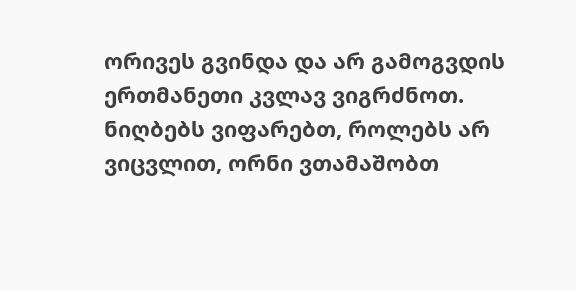ორივეს გვინდა და არ გამოგვდის ერთმანეთი კვლავ ვიგრძნოთ.
ნიღბებს ვიფარებთ, როლებს არ ვიცვლით, ორნი ვთამაშობთ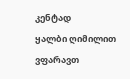კენტად
ყალბი ღიმილით ვფარავთ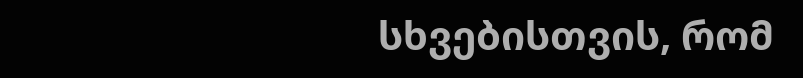სხვებისთვის, რომ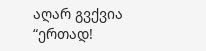აღარ გვქვია “ერთად!